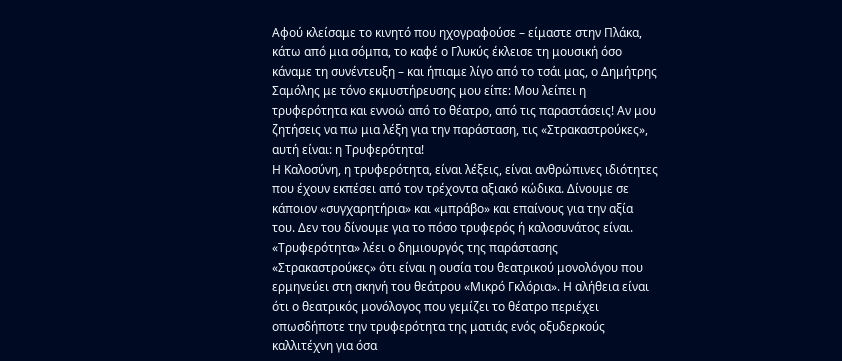Αφού κλείσαμε το κινητό που ηχογραφούσε – είμαστε στην Πλάκα, κάτω από μια σόμπα, το καφέ ο Γλυκύς έκλεισε τη μουσική όσο κάναμε τη συνέντευξη – και ήπιαμε λίγο από το τσάι μας, ο Δημήτρης Σαμόλης με τόνο εκμυστήρευσης μου είπε: Μου λείπει η τρυφερότητα και εννοώ από το θέατρο, από τις παραστάσεις! Αν μου ζητήσεις να πω μια λέξη για την παράσταση, τις «Στρακαστρούκες», αυτή είναι: η Τρυφερότητα!
Η Καλοσύνη, η τρυφερότητα, είναι λέξεις, είναι ανθρώπινες ιδιότητες που έχουν εκπέσει από τον τρέχοντα αξιακό κώδικα. Δίνουμε σε κάποιον «συγχαρητήρια» και «μπράβο» και επαίνους για την αξία του. Δεν του δίνουμε για το πόσο τρυφερός ή καλοσυνάτος είναι.
«Τρυφερότητα» λέει ο δημιουργός της παράστασης «Στρακαστρούκες» ότι είναι η ουσία του θεατρικού μονολόγου που ερμηνεύει στη σκηνή του θεάτρου «Μικρό Γκλόρια». Η αλήθεια είναι ότι ο θεατρικός μονόλογος που γεμίζει το θέατρο περιέχει οπωσδήποτε την τρυφερότητα της ματιάς ενός οξυδερκούς καλλιτέχνη για όσα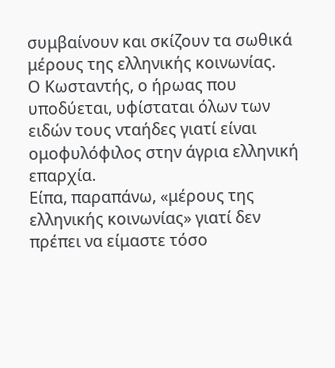συμβαίνουν και σκίζουν τα σωθικά μέρους της ελληνικής κοινωνίας.
Ο Κωσταντής, ο ήρωας που υποδύεται, υφίσταται όλων των ειδών τους νταήδες γιατί είναι ομοφυλόφιλος στην άγρια ελληνική επαρχία.
Είπα, παραπάνω, «μέρους της ελληνικής κοινωνίας» γιατί δεν πρέπει να είμαστε τόσο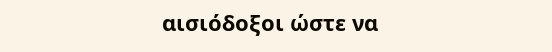αισιόδοξοι ώστε να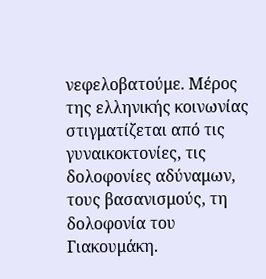νεφελοβατούμε. Μέρος της ελληνικής κοινωνίας στιγματίζεται από τις γυναικοκτονίες, τις δολοφονίες αδύναμων, τους βασανισμούς, τη δολοφονία του Γιακουμάκη.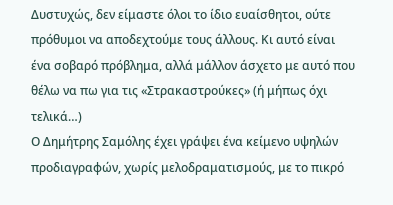Δυστυχώς, δεν είμαστε όλοι το ίδιο ευαίσθητοι, ούτε πρόθυμοι να αποδεχτούμε τους άλλους. Κι αυτό είναι ένα σοβαρό πρόβλημα, αλλά μάλλον άσχετο με αυτό που θέλω να πω για τις «Στρακαστρούκες» (ή μήπως όχι τελικά…)
Ο Δημήτρης Σαμόλης έχει γράψει ένα κείμενο υψηλών προδιαγραφών, χωρίς μελοδραματισμούς, με το πικρό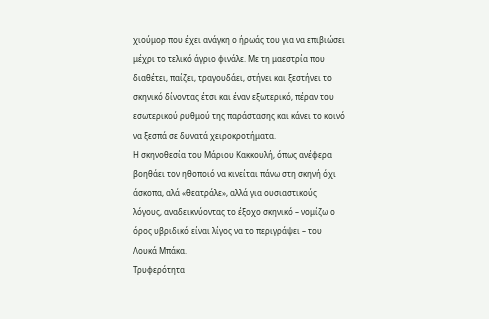χιούμορ που έχει ανάγκη ο ήρωάς του για να επιβιώσει μέχρι το τελικό άγριο φινάλε. Με τη μαεστρία που διαθέτει, παίζει, τραγουδάει, στήνει και ξεστήνει το σκηνικό δίνοντας έτσι και έναν εξωτερικό, πέραν του εσωτερικού ρυθμού της παράστασης και κάνει το κοινό να ξεσπά σε δυνατά χειροκροτήματα.
Η σκηνοθεσία του Μάριου Κακκουλή, όπως ανέφερα βοηθάει τον ηθοποιό να κινείται πάνω στη σκηνή όχι άσκοπα, αλά «θεατράλε», αλλά για ουσιαστικούς λόγους, αναδεικνύοντας το έξοχο σκηνικό – νομίζω ο όρος υβριδικό είναι λίγος να το περιγράψει – του Λουκά Μπάκα.
Τρυφερότητα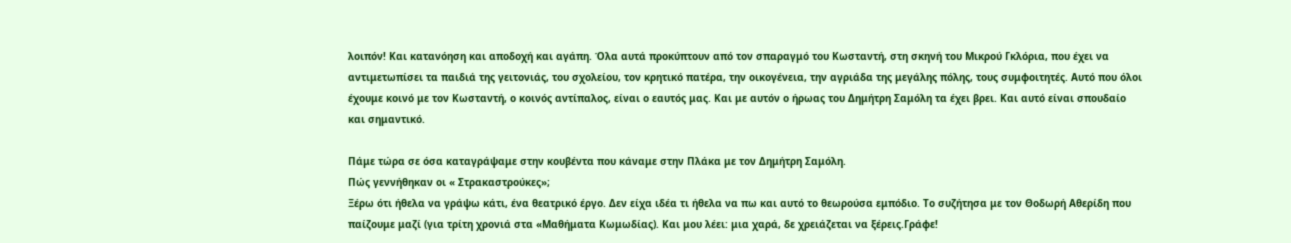λοιπόν! Και κατανόηση και αποδοχή και αγάπη. Όλα αυτά προκύπτουν από τον σπαραγμό του Κωσταντή, στη σκηνή του Μικρού Γκλόρια, που έχει να αντιμετωπίσει τα παιδιά της γειτονιάς, του σχολείου, τον κρητικό πατέρα, την οικογένεια, την αγριάδα της μεγάλης πόλης, τους συμφοιτητές. Αυτό που όλοι έχουμε κοινό με τον Κωσταντή, ο κοινός αντίπαλος, είναι ο εαυτός μας. Και με αυτόν ο ήρωας του Δημήτρη Σαμόλη τα έχει βρει. Και αυτό είναι σπουδαίο και σημαντικό.

Πάμε τώρα σε όσα καταγράψαμε στην κουβέντα που κάναμε στην Πλάκα με τον Δημήτρη Σαμόλη.
Πώς γεννήθηκαν οι « Στρακαστρούκες»;
Ξέρω ότι ήθελα να γράψω κάτι, ένα θεατρικό έργο. Δεν είχα ιδέα τι ήθελα να πω και αυτό το θεωρούσα εμπόδιο. Το συζήτησα με τον Θοδωρή Αθερίδη που παίζουμε μαζί (για τρίτη χρονιά στα «Μαθήματα Κωμωδίας). Και μου λέει: μια χαρά, δε χρειάζεται να ξέρεις.Γράφε!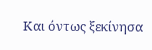Και όντως ξεκίνησα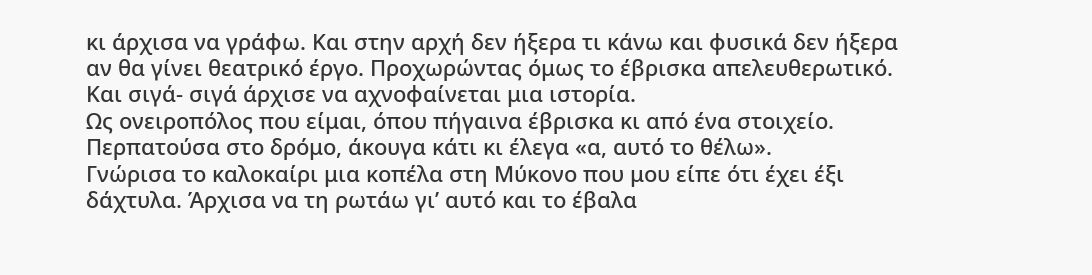κι άρχισα να γράφω. Και στην αρχή δεν ήξερα τι κάνω και φυσικά δεν ήξερα αν θα γίνει θεατρικό έργο. Προχωρώντας όμως το έβρισκα απελευθερωτικό. Και σιγά- σιγά άρχισε να αχνοφαίνεται μια ιστορία.
Ως ονειροπόλος που είμαι, όπου πήγαινα έβρισκα κι από ένα στοιχείο. Περπατούσα στο δρόμο, άκουγα κάτι κι έλεγα «α, αυτό το θέλω».
Γνώρισα το καλοκαίρι μια κοπέλα στη Μύκονο που μου είπε ότι έχει έξι δάχτυλα. Άρχισα να τη ρωτάω γι’ αυτό και το έβαλα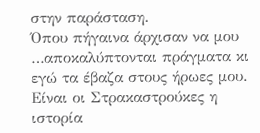στην παράσταση.
Όπου πήγαινα άρχισαν να μου …αποκαλύπτονται πράγματα κι εγώ τα έβαζα στους ήρωες μου.
Είναι οι Στρακαστρούκες η ιστορία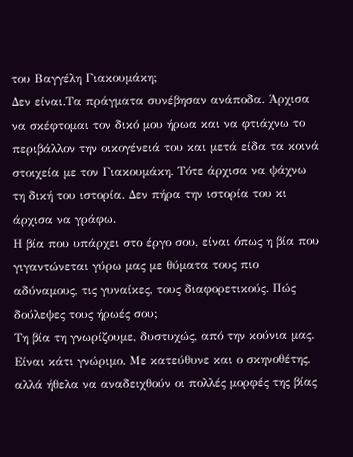του Βαγγέλη Γιακουμάκη;
Δεν είναι.Τα πράγματα συνέβησαν ανάποδα. Άρχισα να σκέφτομαι τον δικό μου ήρωα και να φτιάχνω το περιβάλλον την οικογένειά του και μετά είδα τα κοινά στοιχεία με τον Γιακουμάκη. Τότε άρχισα να ψάχνω τη δική του ιστορία. Δεν πήρα την ιστορία του κι άρχισα να γράφω.
Η βία που υπάρχει στο έργο σου, είναι όπως η βία που γιγαντώνεται γύρω μας με θύματα τους πιο αδύναμους, τις γυναίκες, τους διαφορετικούς. Πώς δούλεψες τους ήρωές σου;
Τη βία τη γνωρίζουμε, δυστυχώς, από την κούνια μας. Είναι κάτι γνώριμο. Με κατεύθυνε και ο σκηνοθέτης, αλλά ήθελα να αναδειχθούν οι πολλές μορφές της βίας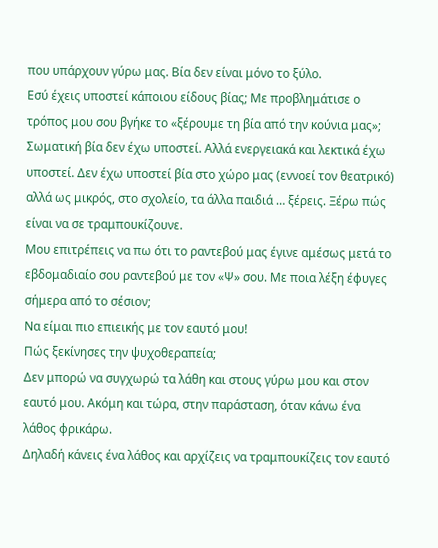που υπάρχουν γύρω μας. Βία δεν είναι μόνο το ξύλο.
Εσύ έχεις υποστεί κάποιου είδους βίας; Με προβλημάτισε ο τρόπος μου σου βγήκε το «ξέρουμε τη βία από την κούνια μας»;
Σωματική βία δεν έχω υποστεί. Αλλά ενεργειακά και λεκτικά έχω υποστεί. Δεν έχω υποστεί βία στο χώρο μας (εννοεί τον θεατρικό) αλλά ως μικρός, στο σχολείο, τα άλλα παιδιά … ξέρεις. Ξέρω πώς είναι να σε τραμπουκίζουνε.
Μου επιτρέπεις να πω ότι το ραντεβού μας έγινε αμέσως μετά το εβδομαδιαίο σου ραντεβού με τον «Ψ» σου. Με ποια λέξη έφυγες σήμερα από το σέσιον;
Να είμαι πιο επιεικής με τον εαυτό μου!
Πώς ξεκίνησες την ψυχοθεραπεία;
Δεν μπορώ να συγχωρώ τα λάθη και στους γύρω μου και στον εαυτό μου. Ακόμη και τώρα, στην παράσταση, όταν κάνω ένα λάθος φρικάρω.
Δηλαδή κάνεις ένα λάθος και αρχίζεις να τραμπουκίζεις τον εαυτό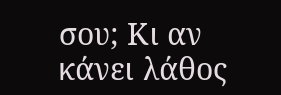σου; Κι αν κάνει λάθος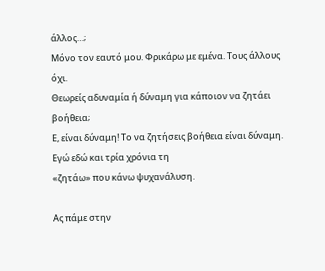άλλος…;
Μόνο τον εαυτό μου. Φρικάρω με εμένα. Τους άλλους όχι.
Θεωρείς αδυναμία ή δύναμη για κάποιον να ζητάει βοήθεια;
Ε, είναι δύναμη! Το να ζητήσεις βοήθεια είναι δύναμη. Εγώ εδώ και τρία χρόνια τη
«ζητάω» που κάνω ψυχανάλυση.

Ας πάμε στην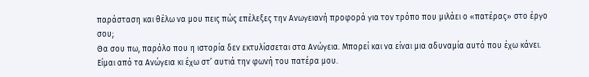παράσταση και θέλω να μου πεις πώς επέλεξες την Ανωγειανή προφορά για τον τρόπο που μιλάει ο «πατέρας» στο έργο σου;
Θα σου πω, παρόλο που η ιστορία δεν εκτυλίσσεται στα Ανώγεια. Μπορεί και να είναι μια αδυναμία αυτό που έχω κάνει. Είμαι από τα Ανώγεια κι έχω στ’ αυτιά την φωνή του πατέρα μου.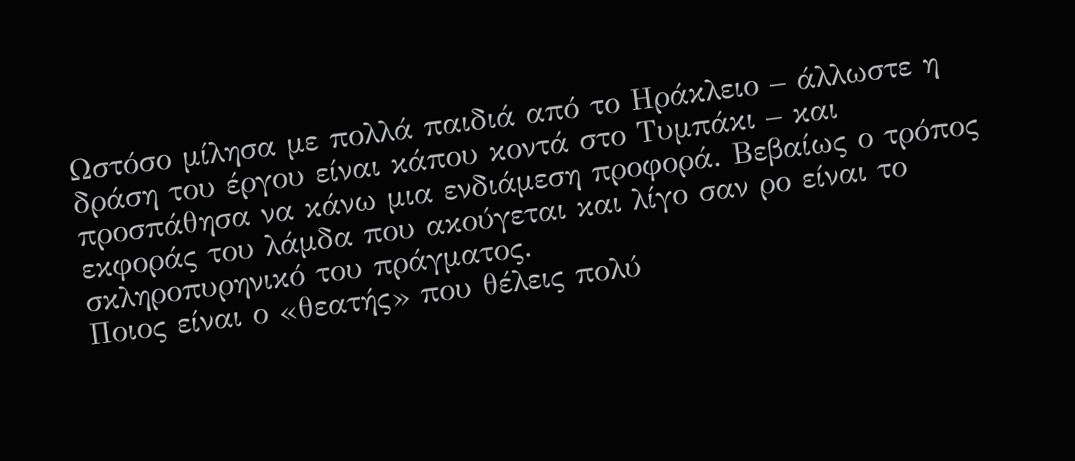Ωστόσο μίλησα με πολλά παιδιά από το Ηράκλειο – άλλωστε η δράση του έργου είναι κάπου κοντά στο Τυμπάκι – και προσπάθησα να κάνω μια ενδιάμεση προφορά. Βεβαίως ο τρόπος εκφοράς του λάμδα που ακούγεται και λίγο σαν ρο είναι το σκληροπυρηνικό του πράγματος.
Ποιος είναι ο «θεατής» που θέλεις πολύ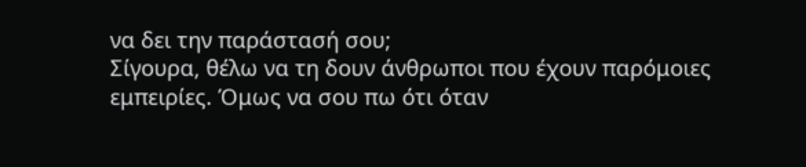να δει την παράστασή σου;
Σίγουρα, θέλω να τη δουν άνθρωποι που έχουν παρόμοιες εμπειρίες. Όμως να σου πω ότι όταν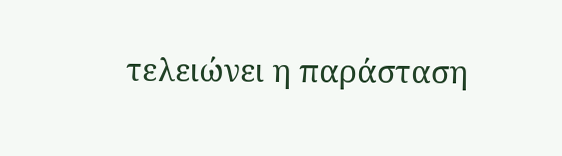τελειώνει η παράσταση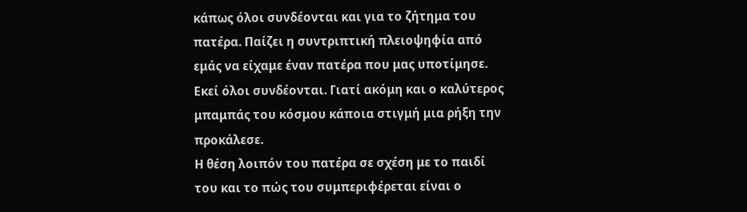κάπως όλοι συνδέονται και για το ζήτημα του πατέρα. Παίζει η συντριπτική πλειοψηφία από εμάς να είχαμε έναν πατέρα που μας υποτίμησε. Εκεί όλοι συνδέονται. Γιατί ακόμη και ο καλύτερος μπαμπάς του κόσμου κάποια στιγμή μια ρήξη την προκάλεσε.
Η θέση λοιπόν του πατέρα σε σχέση με το παιδί του και το πώς του συμπεριφέρεται είναι ο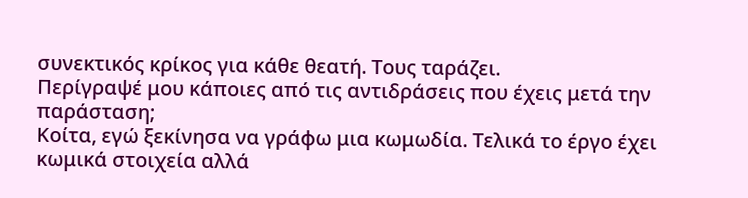συνεκτικός κρίκος για κάθε θεατή. Τους ταράζει.
Περίγραψέ μου κάποιες από τις αντιδράσεις που έχεις μετά την παράσταση;
Κοίτα, εγώ ξεκίνησα να γράφω μια κωμωδία. Τελικά το έργο έχει κωμικά στοιχεία αλλά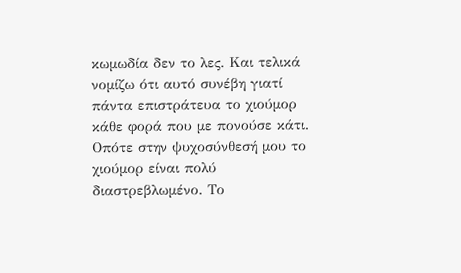κωμωδία δεν το λες. Και τελικά νομίζω ότι αυτό συνέβη γιατί πάντα επιστράτευα το χιούμορ κάθε φορά που με πονούσε κάτι. Οπότε στην ψυχοσύνθεσή μου το χιούμορ είναι πολύ διαστρεβλωμένο. Το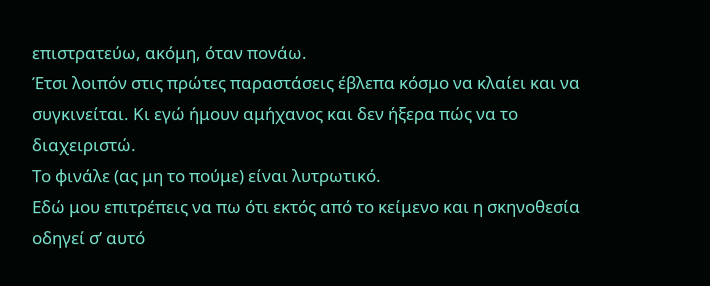επιστρατεύω, ακόμη, όταν πονάω.
Έτσι λοιπόν στις πρώτες παραστάσεις έβλεπα κόσμο να κλαίει και να συγκινείται. Κι εγώ ήμουν αμήχανος και δεν ήξερα πώς να το διαχειριστώ.
Το φινάλε (ας μη το πούμε) είναι λυτρωτικό.
Εδώ μου επιτρέπεις να πω ότι εκτός από το κείμενο και η σκηνοθεσία οδηγεί σ’ αυτό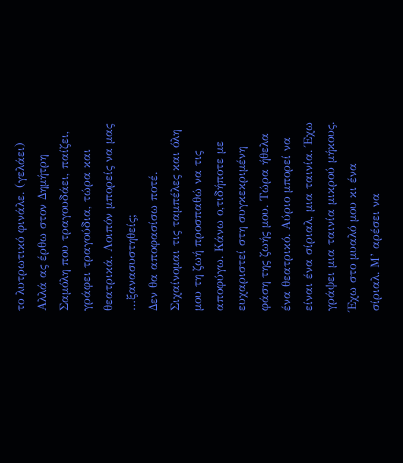το λυτρωτικό φινάλε. (γελάει) Αλλά ας έρθω στον Δημήτρη Σαμόλη που τραγουδάει, παίζει, γράφει τραγούδια, τώρα και θεατρικά. Λοιπόν μπορείς να μας …ξανασυστηθείς;
Δεν θα αποφασίσω ποτέ. Σιχαίνομαι τις ταμπέλες και όλη μου τη ζωή προσπαθώ να τις αποφύγω. Κάνω ο,τιδήποτε με ευχαριστεί στη συγκεκριμένη φάση της ζωής μου. Τώρα ήθελα ένα θεατρικό. Αύριο μπορεί να είναι ένα σίριαλ, μια ταινία. Έχω γράψει μια ταινία μικρού μήκους. Έχω στο μυαλό μου κι ένα σίριαλ. Μ’ αρέσει να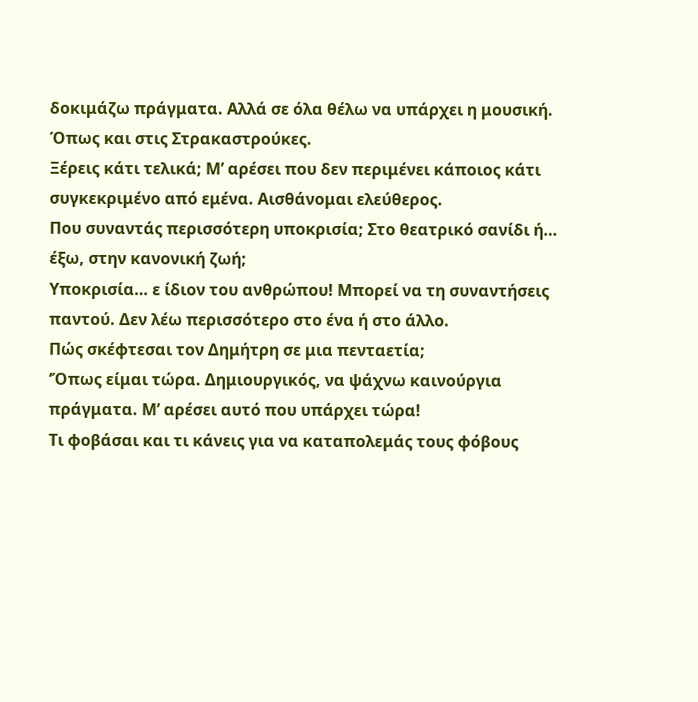δοκιμάζω πράγματα. Αλλά σε όλα θέλω να υπάρχει η μουσική. Όπως και στις Στρακαστρούκες.
Ξέρεις κάτι τελικά; Μ’ αρέσει που δεν περιμένει κάποιος κάτι συγκεκριμένο από εμένα. Αισθάνομαι ελεύθερος.
Που συναντάς περισσότερη υποκρισία; Στο θεατρικό σανίδι ή… έξω, στην κανονική ζωή;
Υποκρισία… ε ίδιον του ανθρώπου! Μπορεί να τη συναντήσεις παντού. Δεν λέω περισσότερο στο ένα ή στο άλλο.
Πώς σκέφτεσαι τον Δημήτρη σε μια πενταετία;
‘Όπως είμαι τώρα. Δημιουργικός, να ψάχνω καινούργια πράγματα. Μ’ αρέσει αυτό που υπάρχει τώρα!
Τι φοβάσαι και τι κάνεις για να καταπολεμάς τους φόβους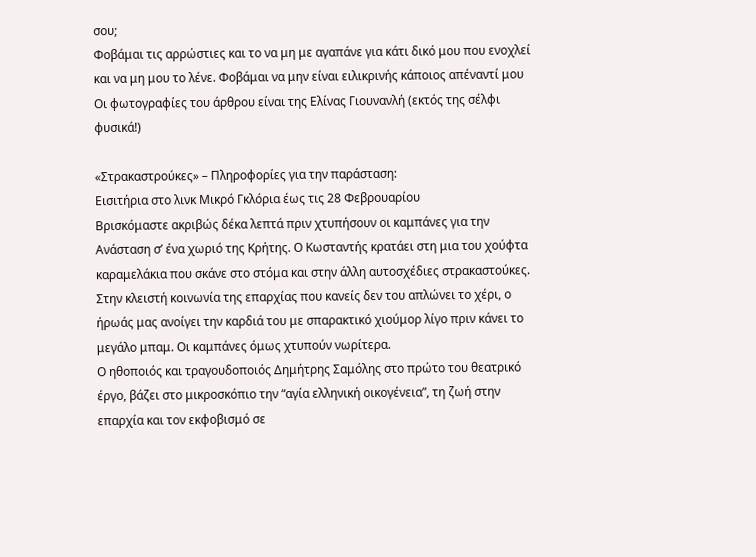σου;
Φοβάμαι τις αρρώστιες και το να μη με αγαπάνε για κάτι δικό μου που ενοχλεί και να μη μου το λένε. Φοβάμαι να μην είναι ειλικρινής κάποιος απέναντί μου
Οι φωτογραφίες του άρθρου είναι της Ελίνας Γιουνανλή (εκτός της σέλφι φυσικά!)

«Στρακαστρούκες» – Πληροφορίες για την παράσταση:
Εισιτήρια στο λινκ Μικρό Γκλόρια έως τις 28 Φεβρουαρίου
Βρισκόμαστε ακριβώς δέκα λεπτά πριν χτυπήσουν οι καμπάνες για την Ανάσταση σ’ ένα χωριό της Κρήτης. Ο Κωσταντής κρατάει στη μια του χούφτα καραμελάκια που σκάνε στο στόμα και στην άλλη αυτοσχέδιες στρακαστούκες. Στην κλειστή κοινωνία της επαρχίας που κανείς δεν του απλώνει το χέρι, ο ήρωάς μας ανοίγει την καρδιά του με σπαρακτικό χιούμορ λίγο πριν κάνει το μεγάλο μπαμ. Οι καμπάνες όμως χτυπούν νωρίτερα.
Ο ηθοποιός και τραγουδοποιός Δημήτρης Σαμόλης στο πρώτο του θεατρικό έργο, βάζει στο μικροσκόπιο την “αγία ελληνική οικογένεια”, τη ζωή στην επαρχία και τον εκφοβισμό σε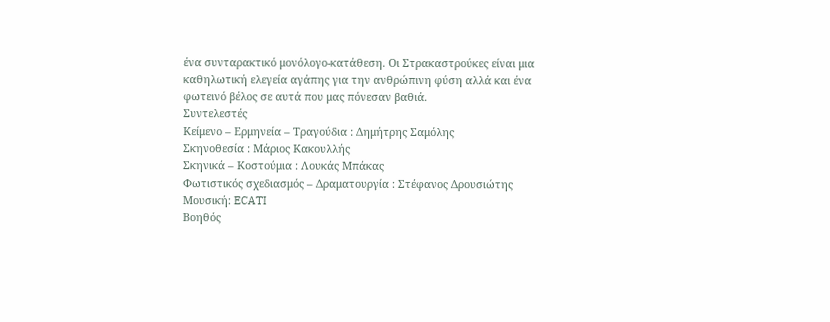ένα συνταρακτικό μονόλογο-κατάθεση. Οι Στρακαστρούκες είναι μια καθηλωτική ελεγεία αγάπης για την ανθρώπινη φύση αλλά και ένα φωτεινό βέλος σε αυτά που μας πόνεσαν βαθιά.
Συντελεστές
Κείμενο – Ερμηνεία – Τραγούδια : Δημήτρης Σαμόλης
Σκηνοθεσία : Μάριος Κακουλλής
Σκηνικά – Κοστούμια : Λουκάς Μπάκας
Φωτιστικός σχεδιασμός – Δραματουργία : Στέφανος Δρουσιώτης
Μουσική: ECATI
Βοηθός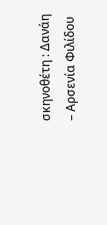σκηνοθέτη : Δανάη – Αρσενία Φιλίδου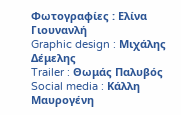Φωτογραφίες : Ελίνα Γιουνανλή
Graphic design : Μιχάλης Δέμελης
Trailer : Θωμάς Παλυβός
Social media : Κάλλη Μαυρογένη